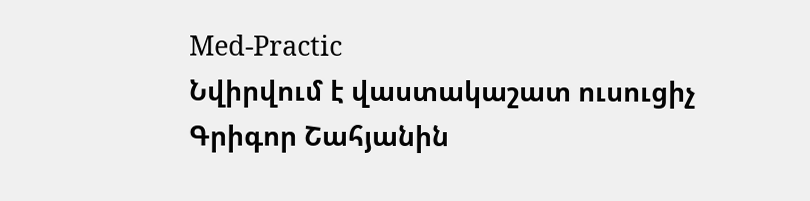Med-Practic
Նվիրվում է վաստակաշատ ուսուցիչ Գրիգոր Շահյանին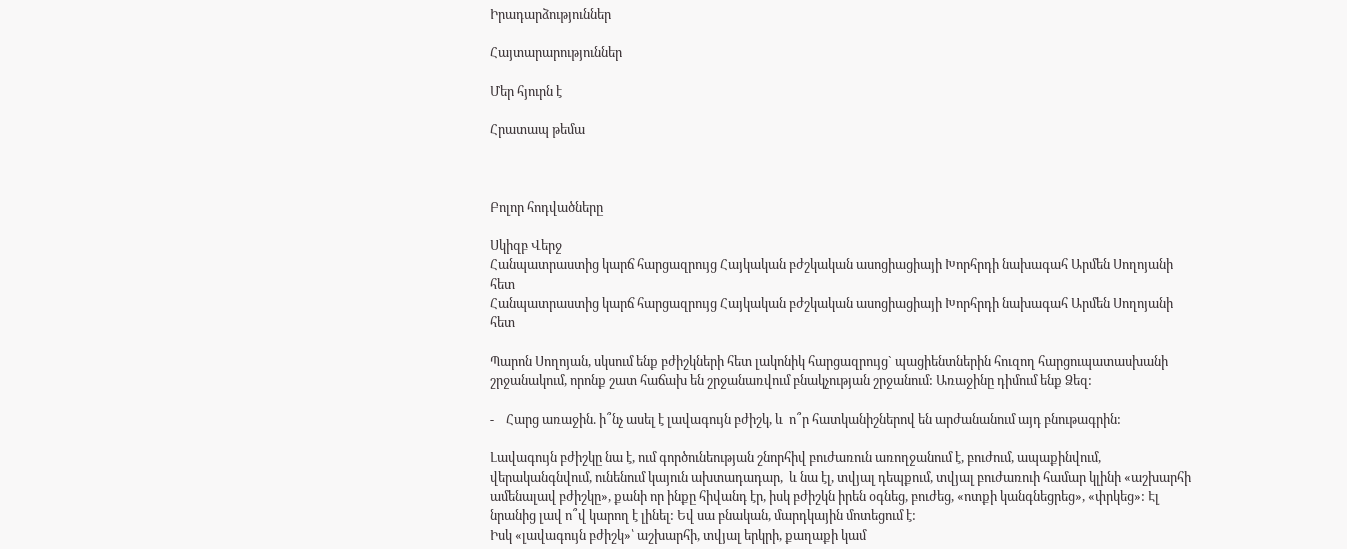Իրադարձություններ

Հայտարարություններ

Մեր հյուրն է

Հրատապ թեմա



Բոլոր հոդվածները

Սկիզբ Վերջ
Հանպատրաստից կարճ հարցազրույց Հայկական բժշկական ասոցիացիայի Խորհրդի նախագահ Արմեն Սողոյանի հետ
Հանպատրաստից կարճ հարցազրույց Հայկական բժշկական ասոցիացիայի Խորհրդի նախագահ Արմեն Սողոյանի հետ

Պարոն Սողոյան, սկսում ենք բժիշկների հետ լակոնիկ հարցազրույց` պացիենտներին հուզող հարցուպատասխանի շրջանակում, որոնք շատ հաճախ են շրջանառվում բնակչության շրջանում: Առաջինը դիմում ենք Ձեզ:

-    Հարց առաջին. ի՞նչ ասել է լավագույն բժիշկ, և  ո՞ր հատկանիշներով են արժանանում այդ բնութագրին:

Լավագույն բժիշկը նա է, ում գործունեության շնորհիվ բուժառուն առողջանում է, բուժում, ապաքինվում, վերականգնվում, ունենում կայուն ախտադադար,  և նա էլ, տվյալ դեպքում, տվյալ բուժառուի համար կլինի «աշխարհի ամենալավ բժիշկը», քանի որ ինքը հիվանդ էր, իսկ բժիշկն իրեն օգնեց, բուժեց, «ոտքի կանգնեցրեց», «փրկեց»: Էլ նրանից լավ ո՞վ կարող է լինել: Եվ սա բնական, մարդկային մոտեցում է:
Իսկ «լավագույն բժիշկ»՝ աշխարհի, տվյալ երկրի, քաղաքի կամ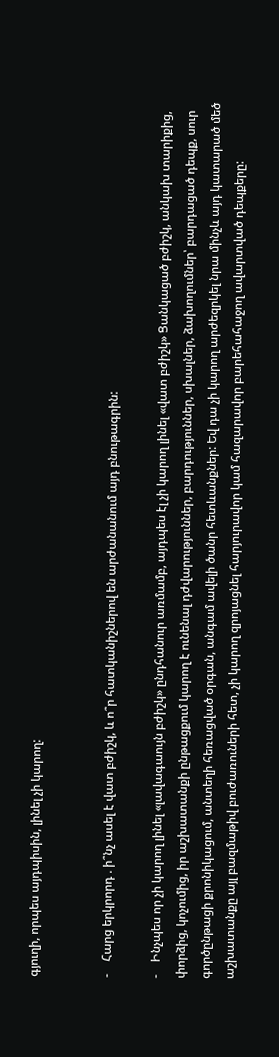գյուղի, որպես այդպիսին, լինել չի կարող:


-    Հարց երկրորդ . ի՞նչ ասել է վատ բժիշկ, և ո՞ր հատկանիշներով են արժանանում այդ բնութագրին:

-    Ինչպես որ չի կարող լինել «լավագաույն բժիշկ» ընդհանուր առմամբ, այդպես էլ չի կարող լինել «վատ բժիշկ» Ցանկացած բժիշկ, անկախ տարիքից, փորձից, կոչումից, իր աշխատանքի ընթացքում կարող է ունենալ դժվարություններ, բարդություններ, սխալներ, ձախողումներ՝ բարդացած դեպք, սուր գործընթացի քրոնիկացում, անտեղի հեռացված օրգան, անգամ ավելի ծանր հետևանքներ: Եվ դա չի կարող արժեզրկել նրա մինչև այդ կատարած մեծ աշխատանքը այլ բազմաթիվ բուժառուների հետ, չի կարող զրոյացնել հարյուրավոր կամ հազարավոր բարեհահաջող ավարտված դեպքերը: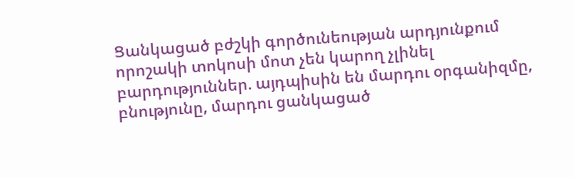Ցանկացած բժշկի գործունեության արդյունքում որոշակի տոկոսի մոտ չեն կարող չլինել բարդություններ. այդպիսին են մարդու օրգանիզմը, բնությունը, մարդու ցանկացած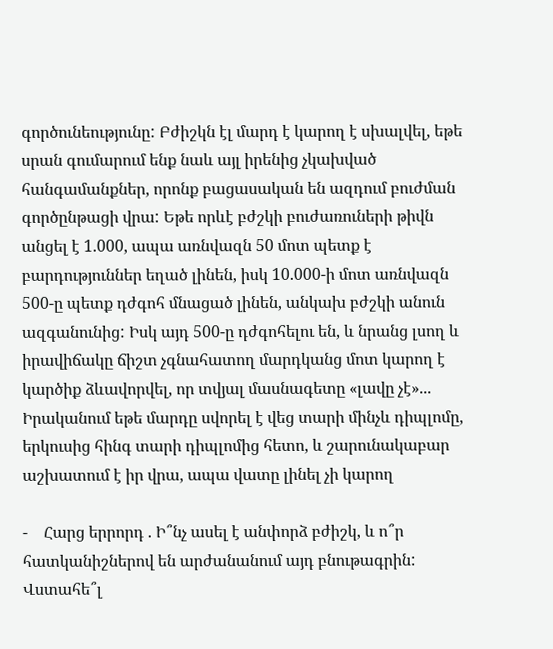գործունեությունը: Բժիշկն էլ մարդ է կարող է սխալվել, եթե սրան գումարում ենք նաև այլ իրենից չկախված հանգամանքներ, որոնք բացասական են ազդում բուժման գործընթացի վրա: Եթե որևէ բժշկի բուժառուների թիվն անցել է 1.000, ապա առնվազն 50 մոտ պետք է բարդություններ եղած լինեն, իսկ 10.000-ի մոտ առնվազն 500-ը պետք դժգոհ մնացած լինեն, անկախ բժշկի անուն ազգանունից: Իսկ այդ 500-ը դժգոհելու են, և նրանց լսող և իրավիճակը ճիշտ չգնահատող մարդկանց մոտ կարող է կարծիք ձևավորվել, որ տվյալ մասնագետը «լավը չէ»... Իրականում եթե մարդը սվորել է վեց տարի մինչև դիպլոմը, երկուսից հինգ տարի դիպլոմից հետո, և շարունակաբար աշխատում է իր վրա, ապա վատը լինել չի կարող

-    Հարց երրորդ . Ի՞նչ ասել է անփորձ բժիշկ, և ո՞ր հատկանիշներով են արժանանում այդ բնութագրին: Վստահե՞լ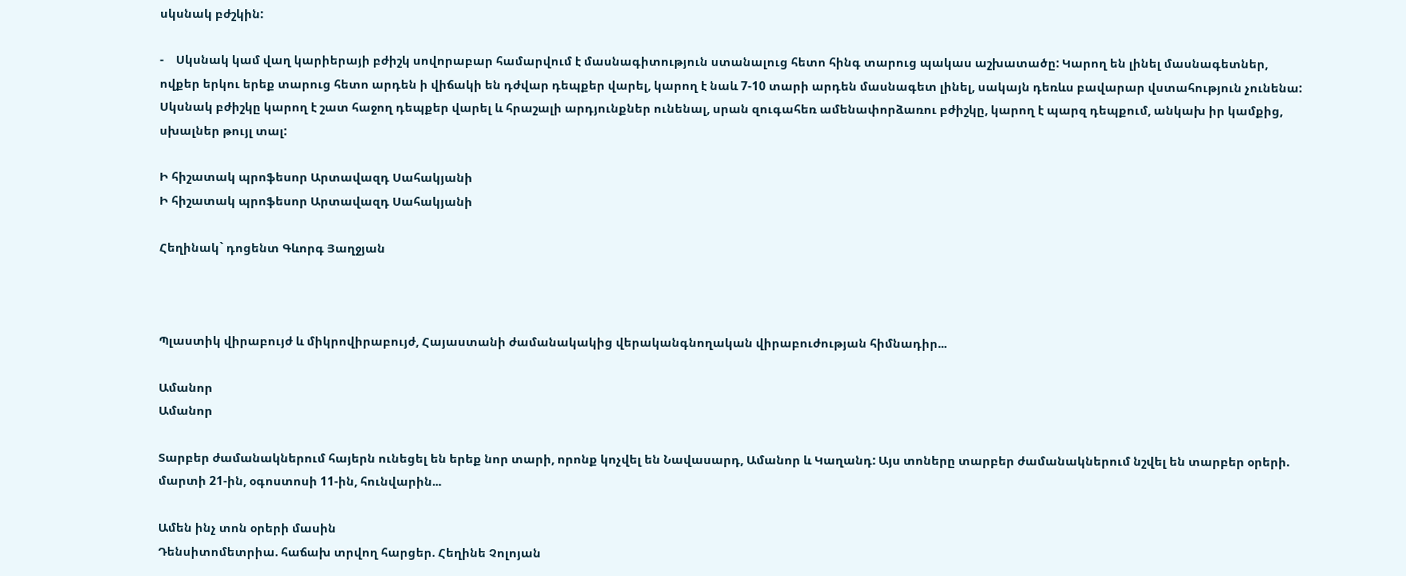սկսնակ բժշկին:

-    Սկսնակ կամ վաղ կարիերայի բժիշկ սովորաբար համարվում է մասնագիտություն ստանալուց հետո հինգ տարուց պակաս աշխատածը: Կարող են լինել մասնագետներ, ովքեր երկու երեք տարուց հետո արդեն ի վիճակի են դժվար դեպքեր վարել, կարող է նաև 7-10 տարի արդեն մասնագետ լինել, սակայն դեռևս բավարար վստահություն չունենա: Սկսնակ բժիշկը կարող է շատ հաջող դեպքեր վարել և հրաշալի արդյունքներ ունենալ, սրան զուգահեռ ամենափորձառու բժիշկը, կարող է պարզ դեպքում, անկախ իր կամքից, սխալներ թույլ տալ:

Ի հիշատակ պրոֆեսոր Արտավազդ Սահակյանի
Ի հիշատակ պրոֆեսոր Արտավազդ Սահակյանի

Հեղինակ` դոցենտ Գևորգ Յաղջյան



Պլաստիկ վիրաբույժ և միկրովիրաբույժ, Հայաստանի ժամանակակից վերականգնողական վիրաբուժության հիմնադիր...

Ամանոր
Ամանոր

Տարբեր ժամանակներում հայերն ունեցել են երեք նոր տարի, որոնք կոչվել են Նավասարդ, Ամանոր և Կաղանդ: Այս տոները տարբեր ժամանակներում նշվել են տարբեր օրերի. մարտի 21-ին, օգոստոսի 11-ին, հունվարին...

Ամեն ինչ տոն օրերի մասին
Դենսիտոմետրիա. հաճախ տրվող հարցեր. Հեղինե Չոլոյան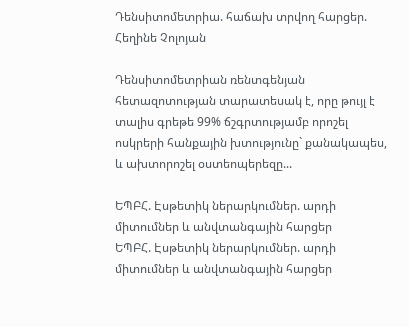Դենսիտոմետրիա. հաճախ տրվող հարցեր. Հեղինե Չոլոյան

Դենսիտոմետրիան ռենտգենյան հետազոտության տարատեսակ է, որը թույլ է տալիս գրեթե 99% ճշգրտությամբ որոշել ոսկրերի հանքային խտությունը` քանակապես, և ախտորոշել օստեոպերեզը...

ԵՊԲՀ. Էսթետիկ ներարկումներ. արդի միտումներ և անվտանգային հարցեր
ԵՊԲՀ. Էսթետիկ ներարկումներ. արդի միտումներ և անվտանգային հարցեր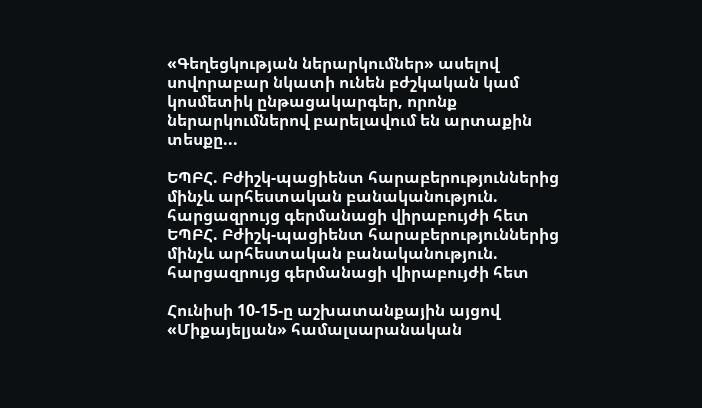«Գեղեցկության ներարկումներ» ասելով սովորաբար նկատի ունեն բժշկական կամ կոսմետիկ ընթացակարգեր, որոնք ներարկումներով բարելավում են արտաքին տեսքը...

ԵՊԲՀ. Բժիշկ-պացիենտ հարաբերություններից մինչև արհեստական բանականություն. հարցազրույց գերմանացի վիրաբույժի հետ
ԵՊԲՀ. Բժիշկ-պացիենտ հարաբերություններից մինչև արհեստական բանականություն. հարցազրույց գերմանացի վիրաբույժի հետ

Հունիսի 10-15-ը աշխատանքային այցով «Միքայելյան» համալսարանական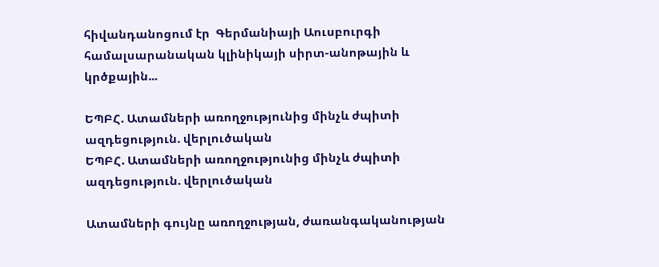հիվանդանոցում էր  Գերմանիայի Աուսբուրգի համալսարանական կլինիկայի սիրտ-անոթային և կրծքային...

ԵՊԲՀ. Ատամների առողջությունից մինչև ժպիտի ազդեցություն. վերլուծական
ԵՊԲՀ. Ատամների առողջությունից մինչև ժպիտի ազդեցություն. վերլուծական

Ատամների գույնը առողջության, ժառանգականության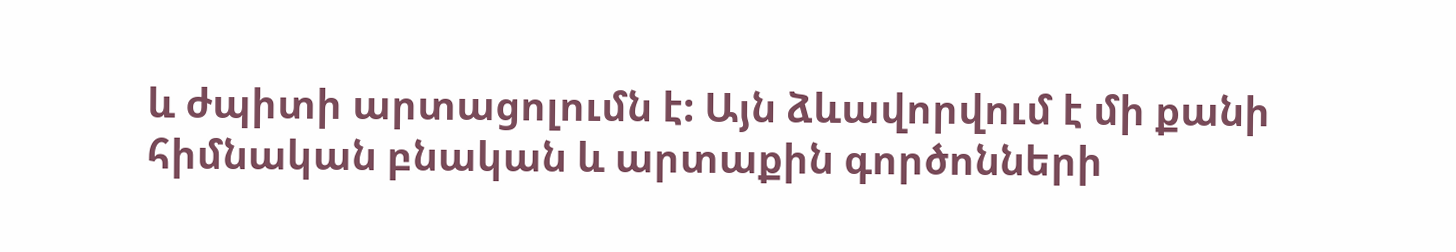և ժպիտի արտացոլումն է: Այն ձևավորվում է մի քանի հիմնական բնական և արտաքին գործոնների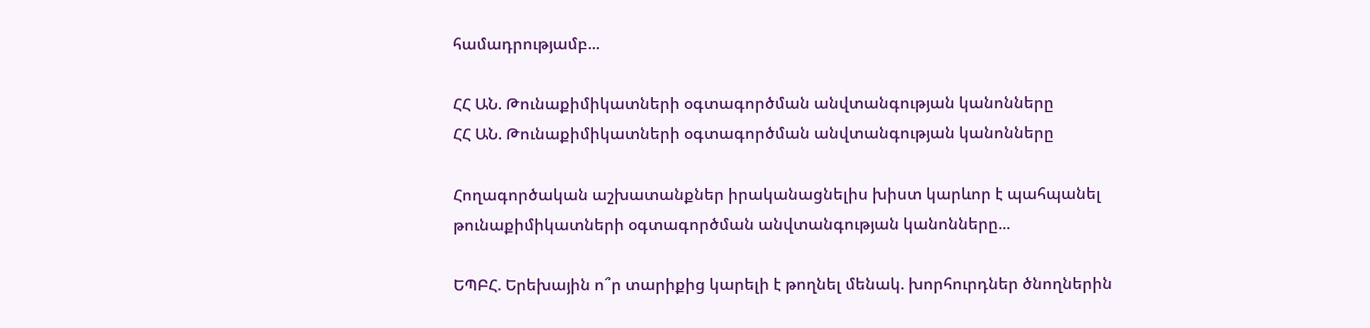համադրությամբ...

ՀՀ ԱՆ. Թունաքիմիկատների օգտագործման անվտանգության կանոնները
ՀՀ ԱՆ. Թունաքիմիկատների օգտագործման անվտանգության կանոնները

Հողագործական աշխատանքներ իրականացնելիս խիստ կարևոր է պահպանել թունաքիմիկատների օգտագործման անվտանգության կանոնները...

ԵՊԲՀ. Երեխային ո՞ր տարիքից կարելի է թողնել մենակ. խորհուրդներ ծնողներին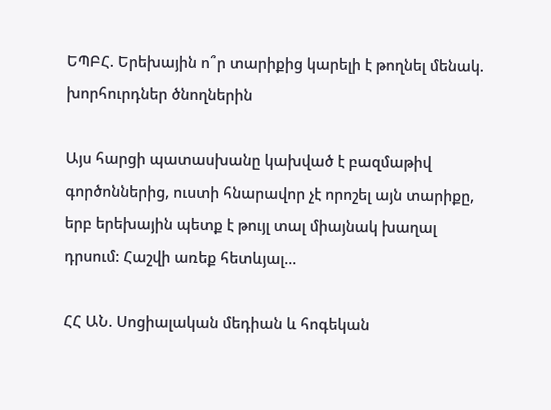ԵՊԲՀ. Երեխային ո՞ր տարիքից կարելի է թողնել մենակ. խորհուրդներ ծնողներին

Այս հարցի պատասխանը կախված է բազմաթիվ գործոններից, ուստի հնարավոր չէ որոշել այն տարիքը, երբ երեխային պետք է թույլ տալ միայնակ խաղալ դրսում: Հաշվի առեք հետևյալ...

ՀՀ ԱՆ. Սոցիալական մեդիան և հոգեկան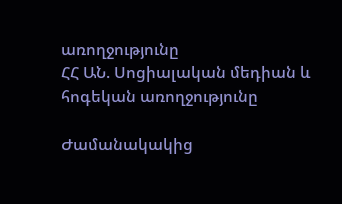առողջությունը
ՀՀ ԱՆ. Սոցիալական մեդիան և հոգեկան առողջությունը

Ժամանակակից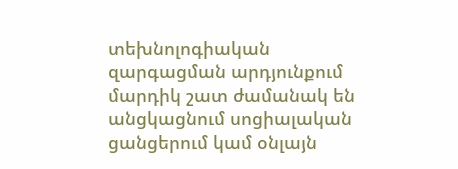տեխնոլոգիական զարգացման արդյունքում մարդիկ շատ ժամանակ են անցկացնում սոցիալական ցանցերում կամ օնլայն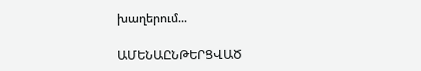խաղերում...

ԱՄԵՆԱԸՆԹԵՐՑՎԱԾ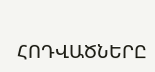ՀՈԴՎԱԾՆԵՐԸ